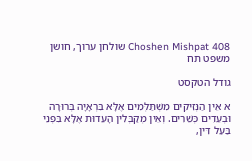Choshen Mishpat 408 שולחן ערוך, חושן משפט תח

גודל הטקסט

א אֵין הַנְּזִיקִים מִשְׁתַּלְּמִים אֶלָּא בִּרְאָיָה בְּרוּרָה וּבְעֵדִים כְּשֵׁרִים. וְאֵין מְקַבְּלִין הָעֵדוּת אֶלָּא בִּפְנֵי בַּעַל דִּין,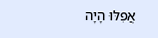אֲפִלּוּ הָיָה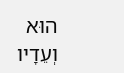הוּא וְעֵדָיו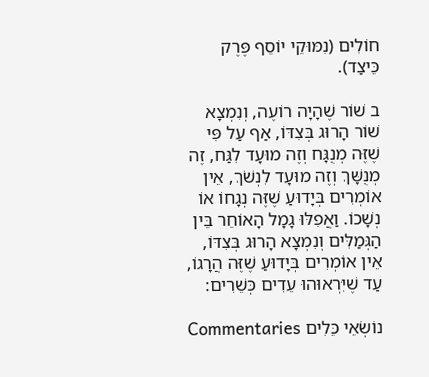חוֹלִים (נִמּוּקֵי יוֹסֵף פֶּרֶק כֵּיצַד).

ב שׁוֹר שֶׁהָיָה רוֹעֶה, וְנִמְצָא שׁוֹר הָרוּג בְּצִדּוֹ, אַף עַל פִּי שֶׁזֶּה מְנֻגָּח וְזֶה מוּעָד לִגַּח, זֶה מְנֻשָּׁךְ וְזֶה מוּעָד לִנְשֹׁךְ, אֵין אוֹמְרִים בְּיָדוּעַ שֶׁזֶּה נְגָחוֹ אוֹ נְשָׁכוֹ. וַאֲפִלּוּ גָמָל הָאוֹחֵר בֵּין הַגְּמַלִּים וְנִמְצָא הָרוּג בְּצִדּוֹ, אֵין אוֹמְרִים בְּיָדוּעַ שֶׁזֶּה הֲרָגוֹ, עַד שֶׁיִּרְאוּהוּ עֵדִים כְּשֵׁרִים:

נוֹשְׂאֵי כֵּלִים Commentaries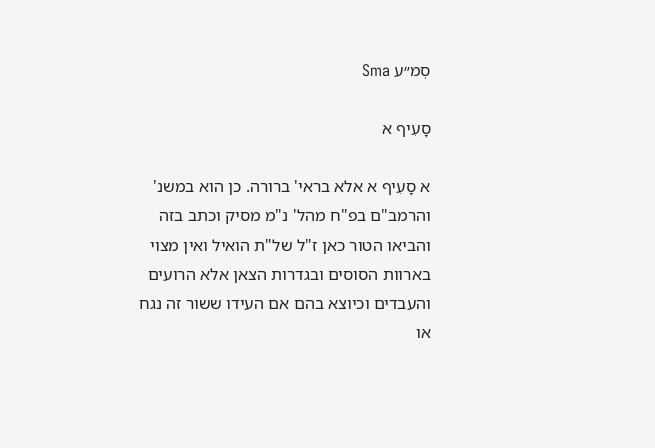סְמ״ע Sma

סָעִיף א

א סָעִיף א אלא בראי' ברורה. כן הוא במשנ' והרמב"ם בפ"ח מהל' נ"מ מסיק וכתב בזה והביאו הטור כאן ז"ל של"ת הואיל ואין מצוי בארוות הסוסים ובגדרות הצאן אלא הרועים והעבדים וכיוצא בהם אם העידו ששור זה נגח או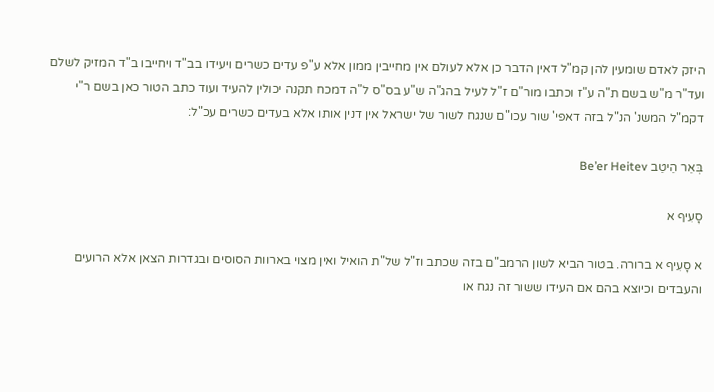היזק לאדם שומעין להן קמ"ל דאין הדבר כן אלא לעולם אין מחייבין ממון אלא ע"פ עדים כשרים ויעידו בב"ד ויחייבו ב"ד המזיק לשלם ועד"ר מ"ש בשם ת"ה ע"ז וכתבו מור"ם ז"ל לעיל בהג"ה ש"ע בס"ס ל"ה דמכח תקנה יכולין להעיד ועוד כתב הטור כאן בשם ר"י דקמ"ל המשנ' הנ"ל בזה דאפי' שור עכו"ם שנגח לשור של ישראל אין דנין אותו אלא בעדים כשרים עכ"ל:

בְּאֵר הֵיטֵב Be’er Heitev

סָעִיף א

א סָעִיף א ברורה. בטור הביא לשון הרמב"ם בזה שכתב וז"ל של"ת הואיל ואין מצוי בארוות הסוסים ובגדרות הצאן אלא הרועים והעבדים וכיוצא בהם אם העידו ששור זה נגח או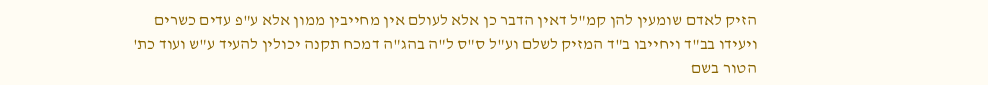הזיק לאדם שומעין להן קמ"ל דאין הדבר כן אלא לעולם אין מחייבין ממון אלא ע"פ עדים כשרים ויעידו בב"ד ויחייבו ב"ד המזיק לשלם וע"ל ס"ס ל"ה בהג"ה דמכח תקנה יכולין להעיד ע"ש ועוד כת' הטור בשם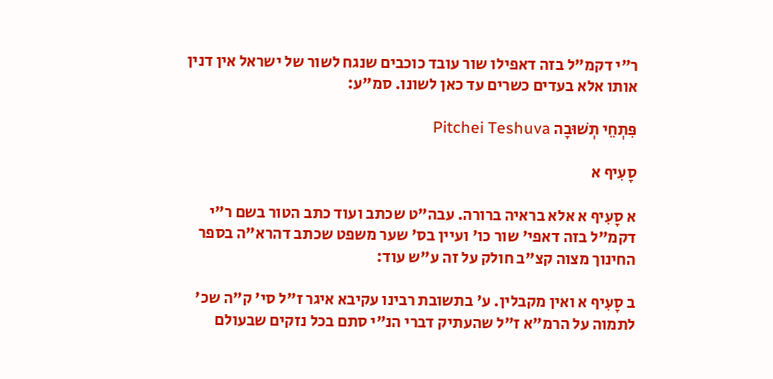ר"י דקמ"ל בזה דאפילו שור עובד כוכבים שנגח לשור של ישראל אין דנין אותו אלא בעדים כשרים עד כאן לשונו. סמ"ע:

פִּתְחֵי תְשׁוּבָה Pitchei Teshuva

סָעִיף א

א סָעִיף א אלא בראיה ברורה. עבה"ט שכתב ועוד כתב הטור בשם ר"י דקמ"ל בזה דאפי' שור כו' ועיין בס' שער משפט שכתב דהרא"ה בספר החינוך מצוה קצ"ב חולק על זה ע"ש עוד:

ב סָעִיף א ואין מקבלין. ע' בתשובת רבינו עקיבא איגר ז"ל סי' ק"ה שכ' לתמוה על הרמ"א ז"ל שהעתיק דברי הנ"י סתם בכל נזקים שבעולם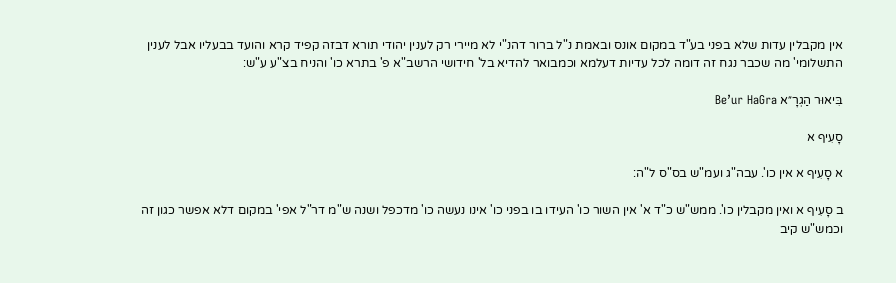אין מקבלין עדות שלא בפני בע"ד במקום אונס ובאמת נ"ל ברור דהנ"י לא מיירי רק לענין יהודי תורא דבזה קפיד קרא והועד בבעליו אבל לענין התשלומי' מה שכבר נגח זה דומה לכל עדיות דעלמא וכמבואר להדיא בל' חידושי הרשב"א פ' בתרא כו' והניח בצ"ע ע"ש:

בִּיאוּר הַגְרָ״א Be’ur HaGra

סָעִיף א

א סָעִיף א אין כו'. עבה"ג ועמ"ש בס"ס ל"ה:

ב סָעִיף א ואין מקבלין כו'. ממש"ש כ"ד א' אין השור כו' העידו בו בפני כו' אינו נעשה כו' מדכפל ושנה ש"מ דר"ל אפי' במקום דלא אפשר כגון זה וכמש"ש קיב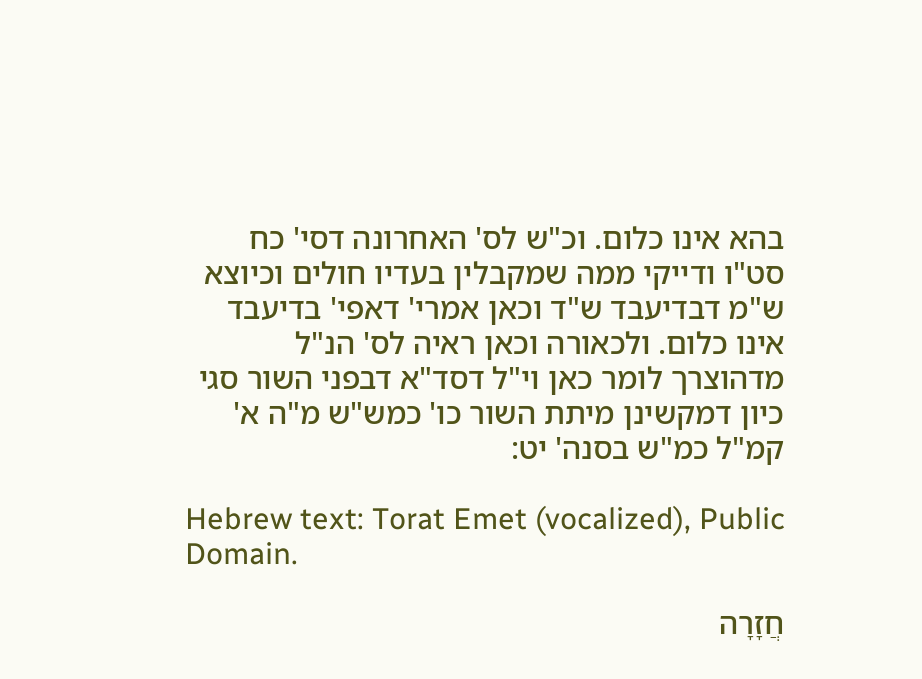בהא אינו כלום. וכ"ש לס' האחרונה דסי' כח סט"ו ודייקי ממה שמקבלין בעדיו חולים וכיוצא ש"מ דבדיעבד ש"ד וכאן אמרי' דאפי' בדיעבד אינו כלום. ולכאורה וכאן ראיה לס' הנ"ל מדהוצרך לומר כאן וי"ל דסד"א דבפני השור סגי כיון דמקשינן מיתת השור כו' כמש"ש מ"ה א' קמ"ל כמ"ש בסנה' יט:

Hebrew text: Torat Emet (vocalized), Public Domain.

חֲזָרָה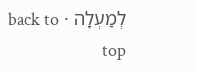לְמַעְלָה · back to top